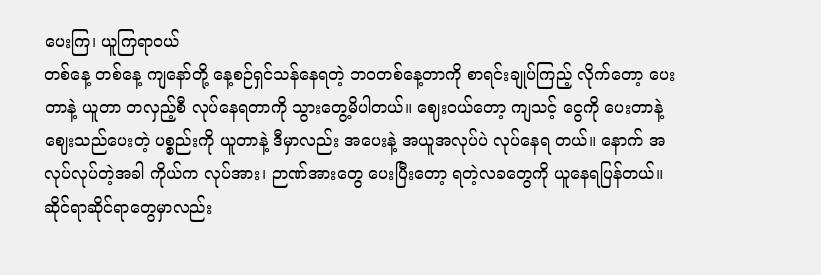ပေးကြ၊ ယူကြရာဝယ်
တစ်နေ့ တစ်နေ့ ကျနော်တို့ နေ့စဉ်ရှင်သန်နေရတဲ့ ဘဝတစ်နေ့တာကို စာရင်းချုပ်ကြည့် လိုက်တော့ ပေးတာနဲ့ ယူတာ တလှည့်စီ လုပ်နေရတာကို သွားတွေ့မိပါတယ်။ ဈေးဝယ်တော့ ကျသင့် ငွေကို ပေးတာနဲ့ ဈေးသည်ပေးတဲ့ ပစ္စည်းကို ယူတာနဲ့ ဒီမှာလည်း အပေးနဲ့ အယူအလုပ်ပဲ လုပ်နေရ တယ်။ နောက် အလုပ်လုပ်တဲ့အခါ ကိုယ်က လုပ်အား၊ ဉာဏ်အားတွေ ပေးပြီးတော့ ရတဲ့လခတွေကို ယူနေရပြန်တယ်။ ဆိုင်ရာဆိုင်ရာတွေမှာလည်း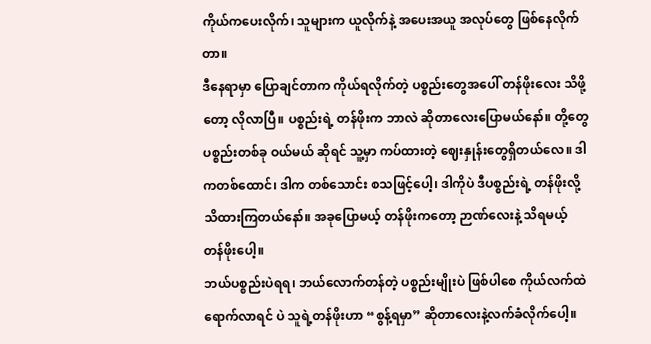ကိုယ်ကပေးလိုက်၊ သူများက ယူလိုက်နဲ့ အပေးအယူ အလုပ်တွေ ဖြစ်နေလိုက်တာ။
ဒီနေရာမှာ ပြောချင်တာက ကိုယ်ရလိုက်တဲ့ ပစ္စည်းတွေအပေါ် တန်ဖိုးလေး သိဖို့တော့ လိုလာပြီ။ ပစ္စည်းရဲ့ တန်ဖိုးက ဘာလဲ ဆိုတာလေးပြောမယ်နော်။ တို့တွေ ပစ္စည်းတစ်ခု ဝယ်မယ် ဆိုရင် သူ့မှာ ကပ်ထားတဲ့ ဈေးနှုန်းတွေရှိတယ်လေ။ ဒါကတစ်ထောင်၊ ဒါက တစ်သောင်း စသဖြင့်ပေါ့၊ ဒါကိုပဲ ဒီပစ္စည်းရဲ့ တန်ဖိုးလို့သိထားကြတယ်နော်။ အခုပြောမယ့် တန်ဖိုးကတော့ ဉာဏ်လေးနဲ့ သိရမယ့် တန်ဖိုးပေါ့။
ဘယ်ပစ္စည်းပဲရရ၊ ဘယ်လောက်တန်တဲ့ ပစ္စည်းမျိုးပဲ ဖြစ်ပါစေ ကိုယ်လက်ထဲ ရောက်လာရင် ပဲ သူရဲ့တန်ဖိုးဟာ “စွန့်ရမှာ” ဆိုတာလေးနဲ့လက်ခံလိုက်ပေါ့။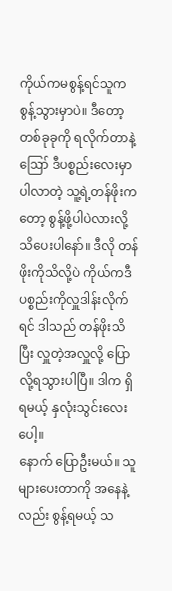ကိုယ်ကမစွန့်ရင်သူကစွန့်သွားမှာပဲ။ ဒီတော့ တစ်ခုခုကို ရလိုက်တာနဲ့ဪ ဒီပစ္စည်းလေးမှာ ပါလာတဲ့ သူ့ရဲ့တန်ဖိုးကတော့ စွန့်ဖို့ပါပဲလားလို့သိပေးပါနော်။ ဒီလို တန်ဖိုးကိုသိလို့ပဲ ကိုယ်ကဒီပစ္စည်းကိုလှူဒါန်းလိုက်ရင် ဒါသည် တန်ဖိုးသိပြီး လှူတဲ့အလှူလို့ ပြောလို့ရသွားပါပြီ။ ဒါက ရှိရမယ့် နှလုံးသွင်းလေး ပေါ့။
နောက် ပြောဦးမယ်။ သူများပေးတာကို အနေနဲ့ လည်း စွန့်ရမယ့် သ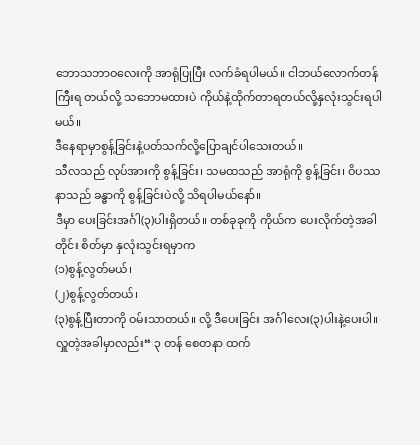ဘောသဘာဝလေးကို အာရုံပြုပြီး လက်ခံရပါမယ်။ ငါဘယ်လောက်တန်ကြီးရ တယ်လို့ သဘောမထားပဲ ကိုယ်နဲ့ထိုက်တာရတယ်လို့နှလုံးသွင်းရပါမယ်။
ဒီနေရာမှာစွန့်ခြင်းနဲ့ပတ်သက်လို့ပြောချင်ပါသေးတယ်။
သီလသည် လုပ်အားကို စွန့်ခြင်း၊ သမထသည် အာရုံကို စွန့်ခြင်း၊ ဝိပဿနာသည် ခန္ဓာကို စွန့်ခြင်းပဲလို့ သိရပါမယ်နော်။
ဒီမှာ ပေးခြင်းအင်္ဂါ(၃)ပါးရှိတယ်။ တစ်ခုခုကို ကိုယ်က ပေးလိုက်တဲ့အခါတိုင်း စိတ်မှာ နှလုံးသွင်းရမှာက
(၁)စွန့်လွတ်မယ်၊
(၂)စွန့်လွတ်တယ်၊
(၃)စွန့်ပြီးတာကို ဝမ်းသာတယ်။ လို့ ဒီပေးခြင်း အင်္ဂါလေး(၃)ပါးနဲ့ပေးပါ။
လှူတဲ့အခါမှာလည်း“ ၃ တန် စေတနာ ထက်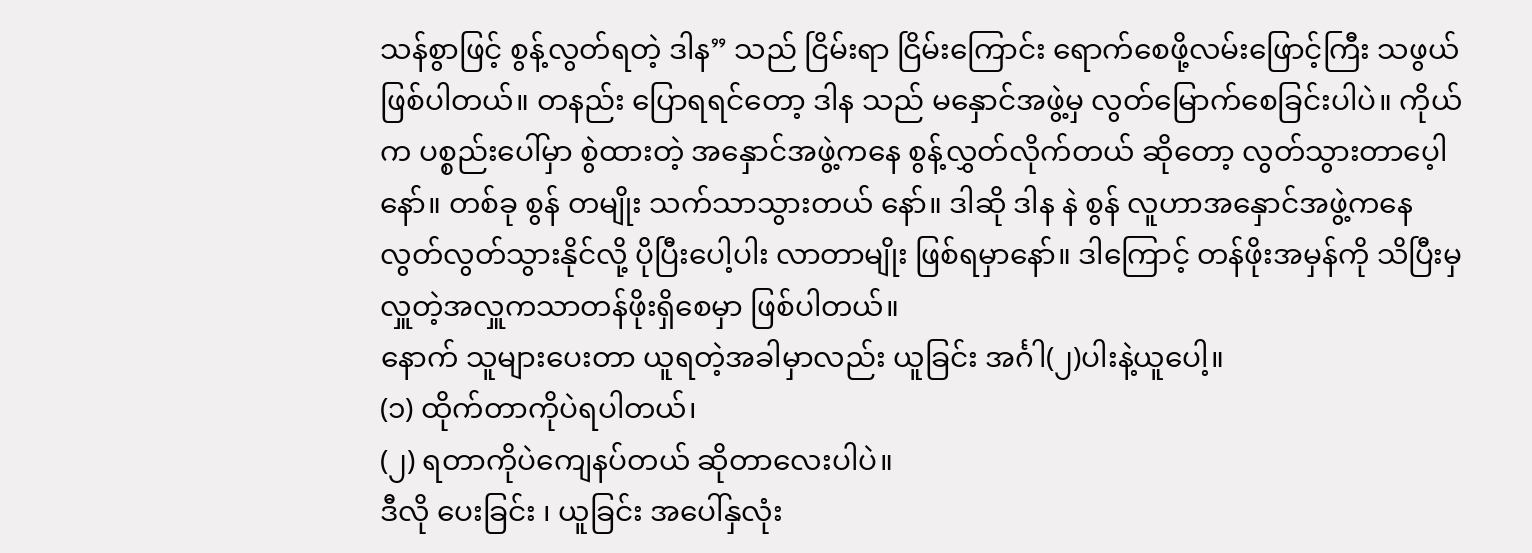သန်စွာဖြင့် စွန့်လွတ်ရတဲ့ ဒါန” သည် ငြိမ်းရာ ငြိမ်းကြောင်း ရောက်စေဖို့လမ်းဖြောင့်ကြီး သဖွယ်ဖြစ်ပါတယ်။ တနည်း ပြောရရင်တော့ ဒါန သည် မနှောင်အဖွဲ့မှ လွတ်မြောက်စေခြင်းပါပဲ။ ကိုယ်က ပစ္စည်းပေါ်မှာ စွဲထားတဲ့ အနှောင်အဖွဲ့ကနေ စွန့်လွှတ်လိုက်တယ် ဆိုတော့ လွတ်သွားတာပေ့ါနော်။ တစ်ခု စွန် တမျိုး သက်သာသွားတယ် နော်။ ဒါဆို ဒါန နဲ စွန် လူဟာအနှောင်အဖွဲ့ကနေ လွတ်လွတ်သွားနိုင်လို့ ပိုပြီးပေါ့ပါး လာတာမျိုး ဖြစ်ရမှာနော်။ ဒါကြောင့် တန်ဖိုးအမှန်ကို သိပြီးမှ လှူတဲ့အလှူကသာတန်ဖိုးရှိစေမှာ ဖြစ်ပါတယ်။
နောက် သူများပေးတာ ယူရတဲ့အခါမှာလည်း ယူခြင်း အင်္ဂါ(၂)ပါးနဲ့ယူပေါ့။
(၁) ထိုက်တာကိုပဲရပါတယ်၊
(၂) ရတာကိုပဲကျေနပ်တယ် ဆိုတာလေးပါပဲ။
ဒီလို ပေးခြင်း ၊ ယူခြင်း အပေါ်နှလုံး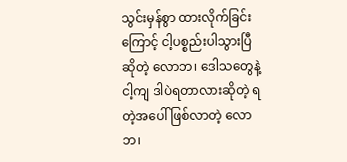သွင်းမှန်စွာ ထားလိုက်ခြင်းကြောင့် ငါ့ပစ္စည်းပါသွားပြီဆိုတဲ့ လောဘ၊ ဒေါသတွေနဲ့ ငါ့ကျ ဒါပဲရတာလားဆိုတဲ့ ရတဲ့အပေါ် ဖြစ်လာတဲ့ လောဘ၊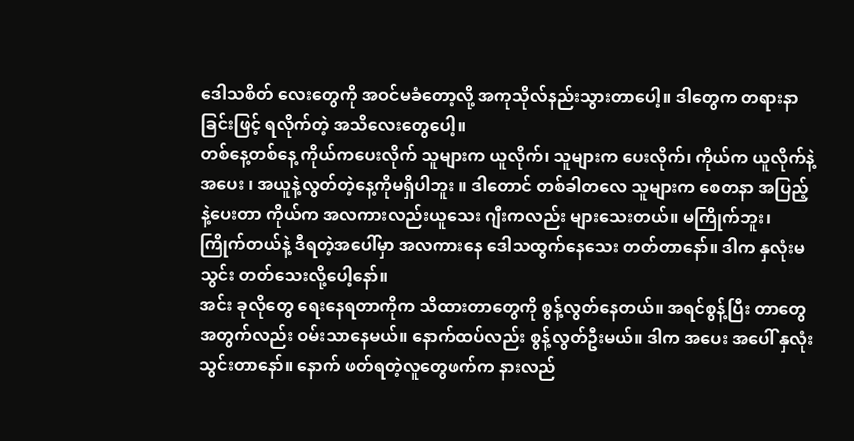ဒေါသစိတ် လေးတွေကို အဝင်မခံတော့လို့ အကုသိုလ်နည်းသွားတာပေါ့။ ဒါတွေက တရားနာခြင်းဖြင့် ရလိုက်တဲ့ အသိလေးတွေပေါ့။
တစ်နေ့တစ်နေ့ ကိုယ်ကပေးလိုက် သူများက ယူလိုက်၊ သူများက ပေးလိုက်၊ ကိုယ်က ယူလိုက်နဲ့ အပေး ၊ အယူနဲ့လွတ်တဲ့နေ့ကိုမရှိပါဘူး ။ ဒါတောင် တစ်ခါတလေ သူများက စေတနာ အပြည့်နဲ့ပေးတာ ကိုယ်က အလကားလည်းယူသေး ဂျီးကလည်း များသေးတယ်။ မကြိုက်ဘူး၊ ကြိုက်တယ်နဲ့ ဒီရတဲ့အပေါ်မှာ အလကားနေ ဒေါသထွက်နေသေး တတ်တာနော်။ ဒါက နှလုံးမသွင်း တတ်သေးလို့ပေါ့နော်။
အင်း ခုလိုတွေ ရေးနေရတာကိုက သိထားတာတွေကို စွန့်လွတ်နေတယ်။ အရင်စွန့်ပြီး တာတွေအတွက်လည်း ဝမ်းသာနေမယ်။ နောက်ထပ်လည်း စွန့်လွတ်ဦးမယ်။ ဒါက အပေး အပေါ် နှလုံးသွင်းတာနော်။ နောက် ဖတ်ရတဲ့လူတွေဖက်က နားလည်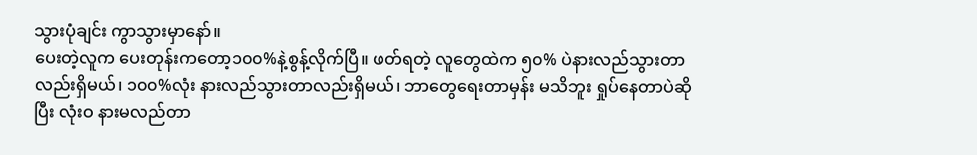သွားပုံချင်း ကွာသွားမှာနော်။
ပေးတဲ့လူက ပေးတုန်းကတော့၁၀၀%နဲ့စွန့်လိုက်ပြီ။ ဖတ်ရတဲ့ လူတွေထဲက ၅၀% ပဲနားလည်သွားတာလည်းရှိမယ်၊ ၁၀၀%လုံး နားလည်သွားတာလည်းရှိမယ်၊ ဘာတွေရေးတာမှန်း မသိဘူး ရှုပ်နေတာပဲဆိုပြီး လုံးဝ နားမလည်တာ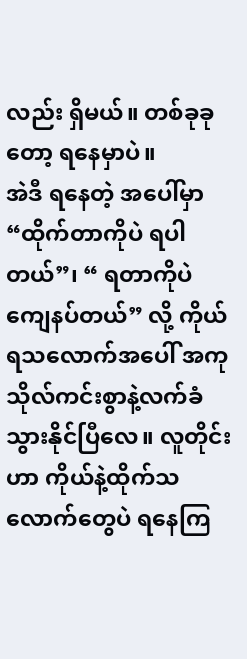လည်း ရှိမယ်။ တစ်ခုခုတော့ ရနေမှာပဲ။
အဲဒီ ရနေတဲ့ အပေါ်မှာ “ထိုက်တာကိုပဲ ရပါတယ်”၊ “ ရတာကိုပဲ ကျေနပ်တယ်” လို့ ကိုယ်ရသလောက်အပေါ် အကုသိုလ်ကင်းစွာနဲ့လက်ခံသွားနိုင်ပြီလေ။ လူတိုင်း ဟာ ကိုယ်နဲ့ထိုက်သလောက်တွေပဲ ရနေကြ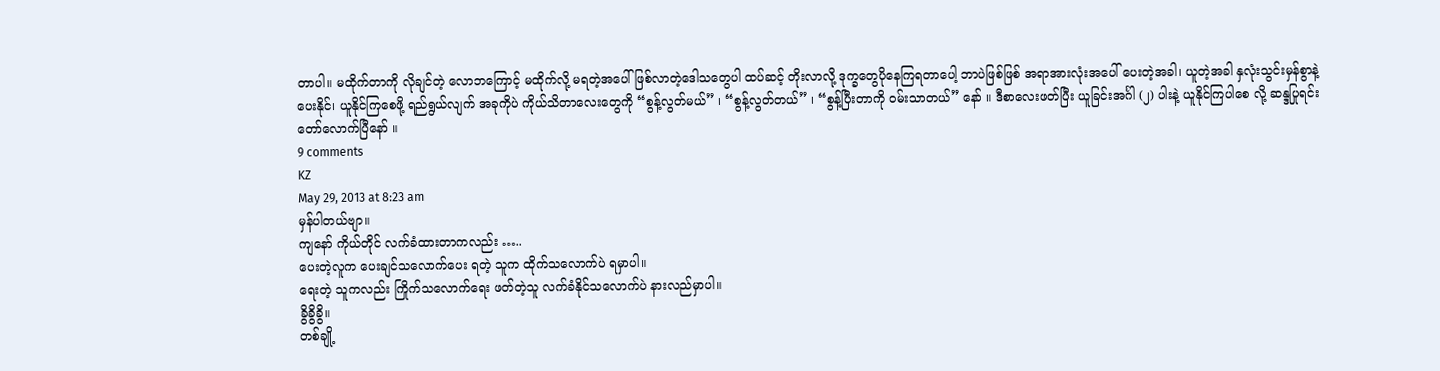တာပါ။ မထိုက်တာကို လိုချင်တဲ့ လောဘကြောင့် မထိုက်လို့ မရတဲ့အပေါ် ဖြစ်လာတဲ့ဒေါသတွေပါ ထပ်ဆင့် တိုးလာလို့ ဒုက္ခတွေပိုနေကြရတာပေါ့ ဘာပဲဖြစ်ဖြစ် အရာအားလုံးအပေါ် ပေးတဲ့အခါ၊ ယူတဲ့အခါ နှလုံးသွင်းမှန်စွာနဲ့ ပေးနိုင်၊ ယူနိုင်ကြစေဖို့ ရည်ရွယ်လျက် အခုကိုပဲ ကိုယ်သိတာလေးတွေကို “စွန့်လွတ်မယ်” ၊ “စွန့်လွတ်တယ်” ၊ “စွန့်ပြီးတာကို ဝမ်းသာတယ်” နော် ။ ဒီစာလေးဖတ်ပြီး ယူခြင်းအင်္ဂါ (၂) ပါးနဲ့ ယူနိုင်ကြပါစေ လို့ ဆန္ဒပြုရင်း တော်လောက်ပြီနော် ။
9 comments
KZ
May 29, 2013 at 8:23 am
မှန်ပါတယ်ဗျာ။
ကျနော် ကိုယ်တိုင် လက်ခံထားတာကလည်း …..
ပေးတဲ့လူက ပေးချင်သလောက်ပေး ရတဲ့ သူက ထိုက်သလောက်ပဲ ရမှာပါ။
ရေးတဲ့ သူကလည်း ကြိုက်သလောက်ရေး ဖတ်တဲ့သူ လက်ခံနိုင်သလောက်ပဲ နားလည်မှာပါ။
ခွိခွိခွိ။
တစ်ချို့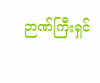ဉာဏ်ကြီးရှင်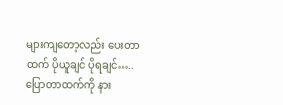များကျတော့လည်း ပေးတာထက် ပိုယူချင် ပိုရချင်…..
ပြောတာထက်ကို နား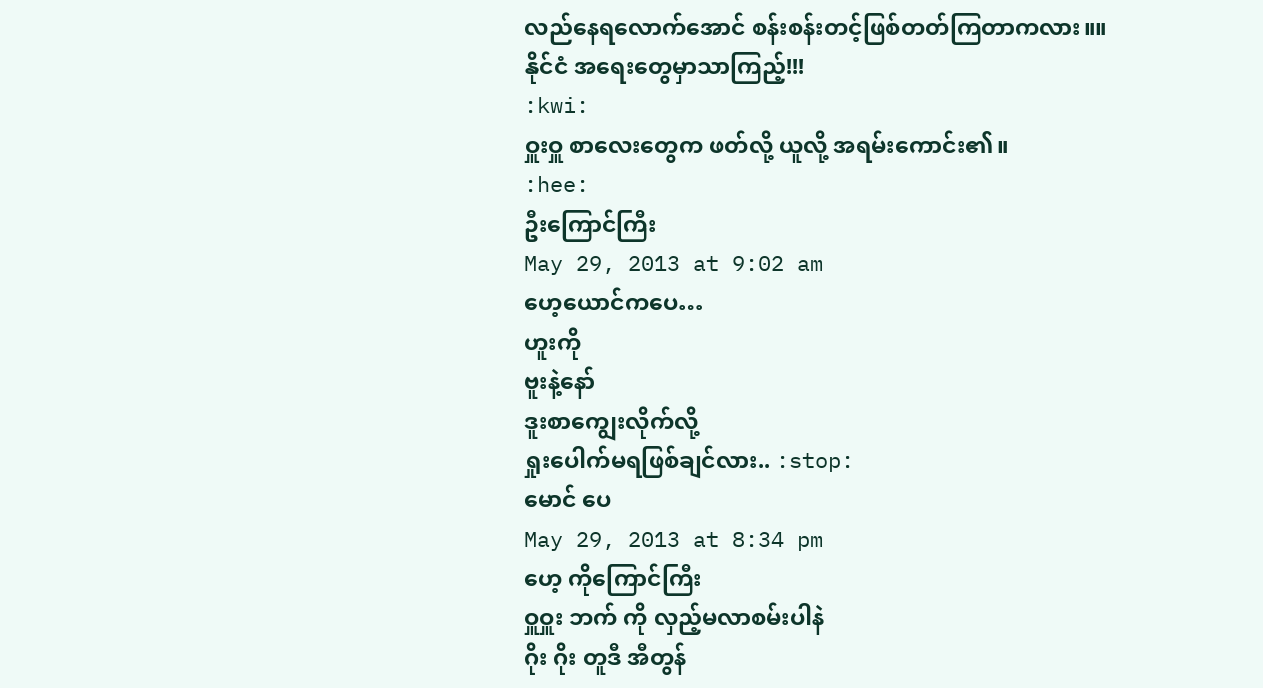လည်နေရလောက်အောင် စန်းစန်းတင့်ဖြစ်တတ်ကြတာကလား။။
နိုင်ငံ အရေးတွေမှာသာကြည့်!!!
:kwi:
ဝှူးဝှူ စာလေးတွေက ဖတ်လို့ ယူလို့ အရမ်းကောင်း၏။
:hee:
ဦးကြောင်ကြီး
May 29, 2013 at 9:02 am
ဟေ့ယောင်ကပေ…
ဟူးကို
ဗူးနဲ့နော်
ဒူးစာကျွေးလိုက်လို့
ရှုးပေါက်မရဖြစ်ချင်လား.. :stop:
မောင် ပေ
May 29, 2013 at 8:34 pm
ဟေ့ ကိုကြောင်ကြီး
ဝှူဝှူး ဘက် ကို လှည့်မလာစမ်းပါနဲ
ဂိုး ဂိုး တူဒီ အီတွန်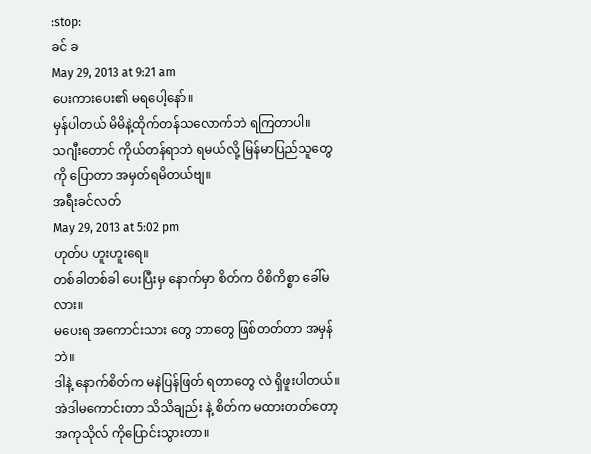:stop:
ခင် ခ
May 29, 2013 at 9:21 am
ပေးကားပေး၏ မရပေါ့နော်။
မှန်ပါတယ် မိမိနဲ့ထိုက်တန်သလောက်ဘဲ ရကြတာပါ။
သဂျီးတောင် ကိုယ်တန်ရာဘဲ ရမယ်လို့ မြန်မာပြည်သူတွေကို ပြောတာ အမှတ်ရမိတယ်ဗျ။
အရီးခင်လတ်
May 29, 2013 at 5:02 pm
ဟုတ်ပ ဟူးဟူးရေ။
တစ်ခါတစ်ခါ ပေးပြီးမှ နောက်မှာ စိတ်က ဝိစိကိစ္စာ ခေါ်မလား။
မပေးရ အကောင်းသား တွေ ဘာတွေ ဖြစ်တတ်တာ အမှန်ဘဲ။
ဒါနဲ့ နောက်စိတ်က မနဲပြန်ဖြတ် ရတာတွေ လဲ ရှိဖူးပါတယ်။
အဲဒါမကောင်းတာ သိသိချည်း နဲ့ စိတ်က မထားတတ်တော့ အကုသိုလ် ကိုပြောင်းသွားတာ။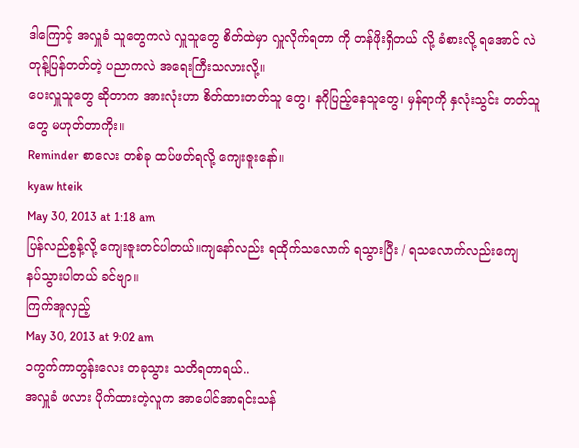ဒါကြောင့် အလှူခံ သူတွေကလဲ လှူသူတွေ စိတ်ထဲမှာ လှူလိုက်ရတာ ကို တန်ဖိုးရှိတယ် လို့ ခံစားလို့ ရအောင် လဲ တုန့်ပြန်တတ်တဲ့ ပညာကလဲ အရေးကြီးသလားလို့။
ပေးလှူသူတွေ ဆိုတာက အားလုံးဟာ စိတ်ထားတတ်သူ တွေ၊ နဂိုပြည့်နေသူတွေ၊ မှန်ရာကို နှလုံးသွင်း တတ်သူတွေ မဟုတ်တာကိုး။
Reminder စာလေး တစ်ခု ထပ်ဖတ်ရလို့ ကျေးဇူးနော်။
kyaw hteik
May 30, 2013 at 1:18 am
ပြန်လည်စွန့်လို့ ကျေးဇူးတင်ပါတယ်။ကျနော်လည်း ရထိုက်သလောက် ရသွားပြီး / ရသလောက်လည်းကျေ
နပ်သွားပါတယ် ခင်ဗျာ။
ကြက်အူလှည့်
May 30, 2013 at 9:02 am
၁ကွက်ကာတွန်းလေး တခုသွား သတိရတာရယ်..
အလှူခံ ဖလား ပိုက်ထားတဲ့လူက အာပေါင်အာရင်းသန်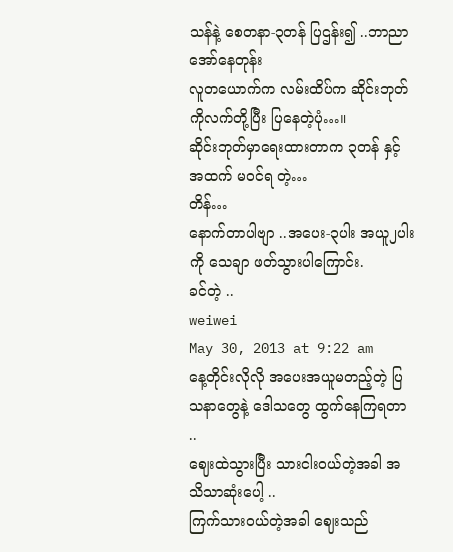သန်နဲ့ စေတနာ-၃တန် ပြဌန်း၍ ..ဘာညာ အော်နေတုန်း
လူတယောက်က လမ်းထိပ်က ဆိုင်းဘုတ် ကိုလက်တို့ပြီး ပြနေတဲ့ပုံ…။
ဆိုင်းဘုတ်မှာရေးထားတာက ၃တန် နှင့် အထက် မဝင်ရ တဲ့…
တိန်…
နောက်တာပါဗျာ ..အပေး-၃ပါး အယူ၂ပါးကို သေချာ ဖတ်သွားပါကြောင်း.
ခင်တဲ့ ..
weiwei
May 30, 2013 at 9:22 am
နေ့တိုင်းလိုလို အပေးအယူမတည့်တဲ့ ပြသနာတွေနဲ့ ဒေါသတွေ ထွက်နေကြရတာ ..
ဈေးထဲသွားပြီး သားငါးဝယ်တဲ့အခါ အသိသာဆုံးပေါ့ ..
ကြက်သားဝယ်တဲ့အခါ ဈေးသည်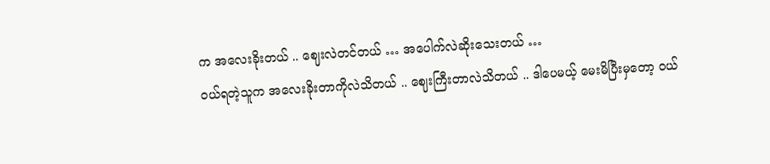က အလေးခိုးတယ် .. ဈေးလဲတင်တယ် … အပေါက်လဲဆိုးသေးတယ် …
ဝယ်ရတဲ့သူက အလေးခိုးတာကိုလဲသိတယ် .. ဈေးကြီးတာလဲသိတယ် .. ဒါပေမယ့် မေးမိပြီးမှတော့ ဝယ်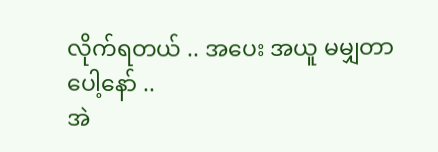လိုက်ရတယ် .. အပေး အယူ မမျှတာပေါ့နော် ..
အဲ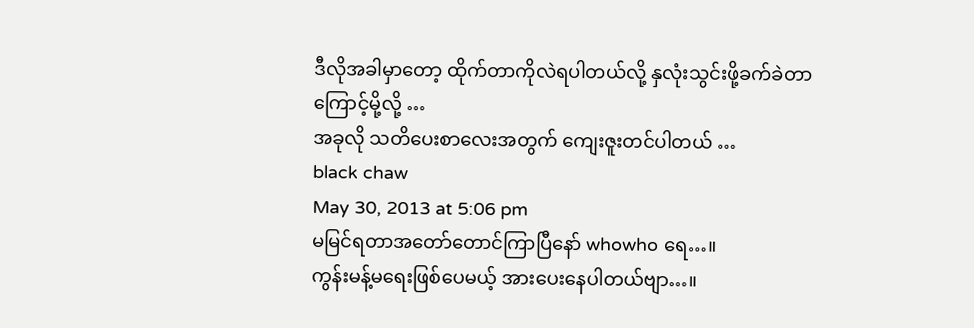ဒီလိုအခါမှာတော့ ထိုက်တာကိုလဲရပါတယ်လို့ နှလုံးသွင်းဖို့ခက်ခဲတာကြောင့်မို့လို့ …
အခုလို သတိပေးစာလေးအတွက် ကျေးဇူးတင်ပါတယ် …
black chaw
May 30, 2013 at 5:06 pm
မမြင်ရတာအတော်တောင်ကြာပြီနော် whowho ရေ…။
ကွန်းမန့်မရေးဖြစ်ပေမယ့် အားပေးနေပါတယ်ဗျာ…။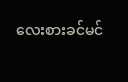လေးစားခင်မင်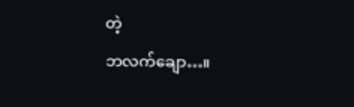တဲ့
ဘလက်ချော…။